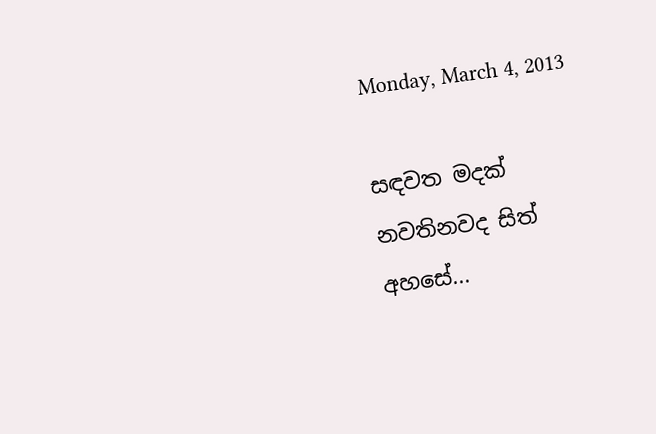Monday, March 4, 2013

සඳවත මදක් නවතිනවද සිත් අහසේ...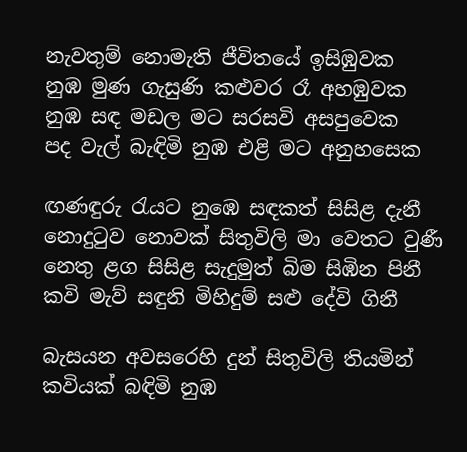නැවතුම් නොමැති ජීවිතයේ ඉසිඹුවක
නුඹ මුණ ගැසුණි කළුවර රෑ අහඹුවක
නුඹ සඳ මඩල මට සරසවි අසපුවෙක
පද වැල් බැඳිමි නුඹ එළි මට අනුහසෙක

ඟණඳුරු රැයට නුඹෙ සඳකත් සිසිළ දැනී
නොදුටුව නොවක් සිතුවිලි මා වෙතට වුණී
නෙතු ළග සිසිළ සැදුමුත් බිම සිඹින පිනී
කවි මැව් සඳුනි මිහිදුම් සළු දේවි ගිනී

බැසයන අවසරෙහි දුන් සිතුවිලි තියමින්
කවියක් බඳිමි නුඹ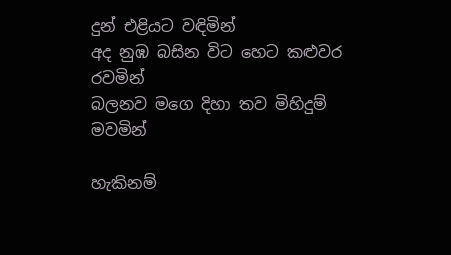දුන් එළියට වඳිමින්
අද නුඹ බසින විට හෙට කළුවර රවමින්
බලනව මගෙ දිහා තව මිහිදුම් මවමින්

හැකිනම්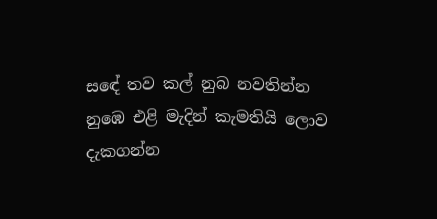සඳේ තව කල් නුබ නවතින්න
නුඹෙ එළි මැදින් කැමතියි ලොව දැකගන්න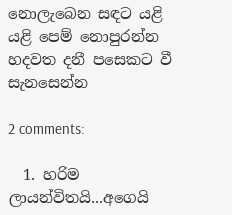නොලැබෙන සඳට යළි යළි පෙම් නොපුරන්න
හදවත දනී පසෙකට වී සැනසෙන්න

2 comments:

  1. හරිම ලායන්විතයි...අගෙයි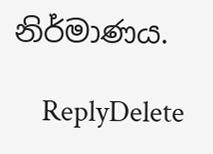නිර්මාණය.

    ReplyDelete